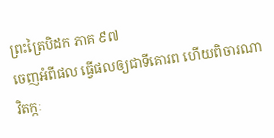ព្រះត្រៃបិដក ភាគ ៩៧
ចេញអំពីផល ធ្វើផលឲ្យជាទីគោរព ហើយពិចារណា វិតក្កៈ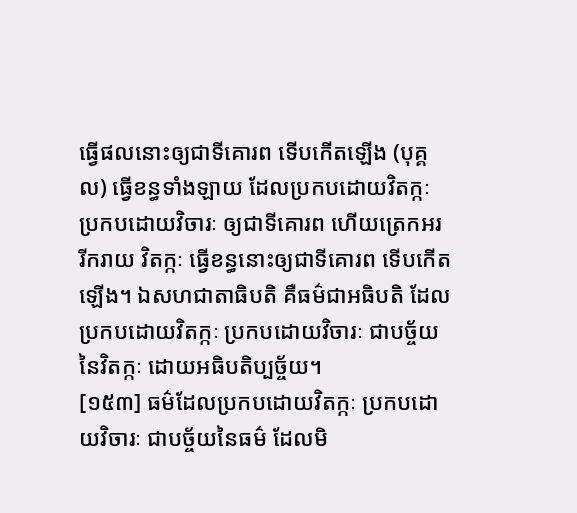ធ្វើផលនោះឲ្យជាទីគោរព ទើបកើតឡើង (បុគ្គល) ធ្វើខន្ធទាំងឡាយ ដែលប្រកបដោយវិតក្កៈ ប្រកបដោយវិចារៈ ឲ្យជាទីគោរព ហើយត្រេកអរ រីករាយ វិតក្កៈ ធ្វើខន្ធនោះឲ្យជាទីគោរព ទើបកើតឡើង។ ឯសហជាតាធិបតិ គឺធម៌ជាអធិបតិ ដែលប្រកបដោយវិតក្កៈ ប្រកបដោយវិចារៈ ជាបច្ច័យនៃវិតក្កៈ ដោយអធិបតិប្បច្ច័យ។
[១៥៣] ធម៌ដែលប្រកបដោយវិតក្កៈ ប្រកបដោយវិចារៈ ជាបច្ច័យនៃធម៌ ដែលមិ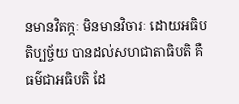នមានវិតក្កៈ មិនមានវិចារៈ ដោយអធិបតិប្បច្ច័យ បានដល់សហជាតាធិបតិ គឺធម៌ជាអធិបតិ ដែ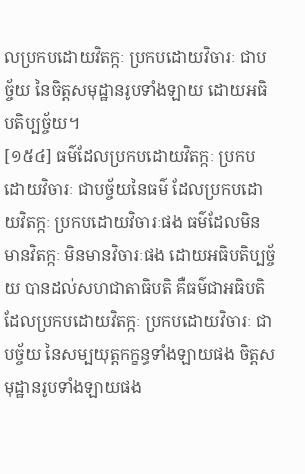លប្រកបដោយវិតក្កៈ ប្រកបដោយវិចារៈ ជាបច្ច័យ នៃចិត្តសមុដ្ឋានរូបទាំងឡាយ ដោយអធិបតិប្បច្ច័យ។
[១៥៤] ធម៌ដែលប្រកបដោយវិតក្កៈ ប្រកបដោយវិចារៈ ជាបច្ច័យនៃធម៌ ដែលប្រកបដោយវិតក្កៈ ប្រកបដោយវិចារៈផង ធម៌ដែលមិនមានវិតក្កៈ មិនមានវិចារៈផង ដោយអធិបតិប្បច្ច័យ បានដល់សហជាតាធិបតិ គឺធម៌ជាអធិបតិ ដែលប្រកបដោយវិតក្កៈ ប្រកបដោយវិចារៈ ជាបច្ច័យ នៃសម្បយុត្តកក្ខន្ធទាំងឡាយផង ចិត្តសមុដ្ឋានរូបទាំងឡាយផង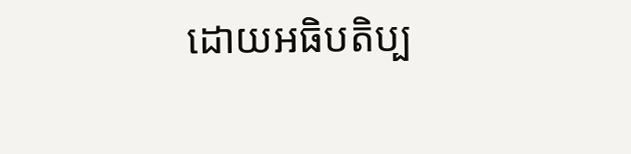ដោយអធិបតិប្ប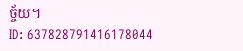ច្ច័យ។
ID: 637828791416178044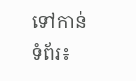ទៅកាន់ទំព័រ៖